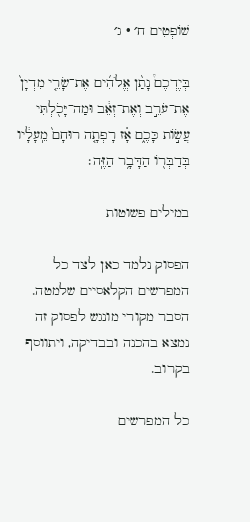שׁוֹפְטִים ח׳ · ג׳

בְּיֶדְכֶם֩ נָתַ֨ן אֱלֹהִ֜ים אֶת־שָׂרֵ֤י מִדְיָן֙ אֶת־עֹרֵ֣ב וְאֶת־זְאֵ֔ב וּמַה־יָּכֹ֖לְתִּי עֲשׂ֣וֹת כָּכֶ֑ם אָ֗ז רָפְתָ֤ה רוּחָם֙ מֵֽעָלָ֔יו בְּדַבְּר֖וֹ הַדָּבָ֥ר הַזֶּֽה׃

במילים פשוטות

הפסוק נלמד כאן לצד כל המפרשים הקלאסיים שלמטה. הסבר מקורי מונגש לפסוק זה נמצא בהכנה ובבדיקה, ויתווסף בקרוב.

כל המפרשים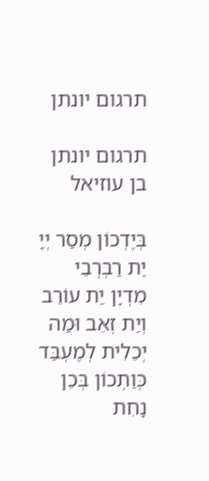תרגום יונתן

תרגום יונתן בן עוזיאל

בְּיֶדְכוֹן מְסַר יְיָ יַת רַבְרְבֵי מִדְיָן יַת עוֹרֵב וְיַת זְאֵב וּמַה יְכֵלִית לְמֶעְבַּד כְּוַתְכוֹן בְּכֵן נָחִת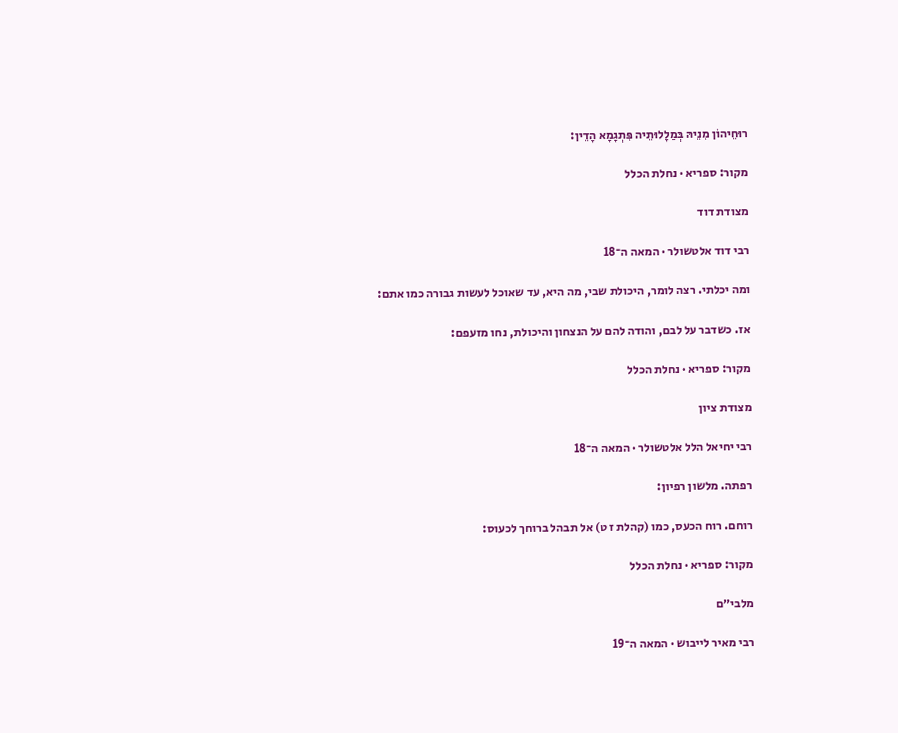רוּחֵיהוֹן מִנֵיהּ בְּמַלָלוּתֵיה פִּתְגָמָא הָדֵין:

מקור: ספריא · נחלת הכלל

מצודת דוד

רבי דוד אלטשולר · המאה ה־18

ומה יכלתי. רצה לומר, היכולת שבי, מה היא, עד שאוכל לעשות גבורה כמו אתם:

אז. כשדבר על לבם, והודה להם על הנצחון והיכולת, נחו מזעפם:

מקור: ספריא · נחלת הכלל

מצודת ציון

רבי יחיאל הלל אלטשולר · המאה ה־18

רפתה. מלשון רפיון:

רוחם. רוח הכעס, כמו (קהלת ז ט) אל תבהל ברוחך לכעוס:

מקור: ספריא · נחלת הכלל

מלבי״ם

רבי מאיר לייבוש · המאה ה־19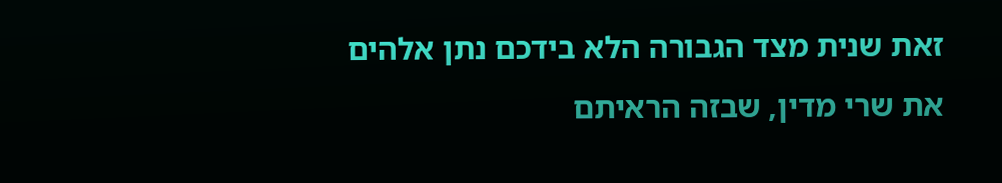זאת שנית מצד הגבורה הלא בידכם נתן אלהים את שרי מדין, שבזה הראיתם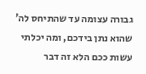גבורה עצומה עד שהתיחס לה' שהוא נתן בידכם, ומה יכלתי עשות ככם הלא זה דבר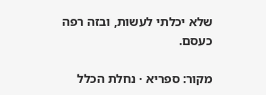שלא יכלתי לעשות, ובזה רפה כעסם.

מקור: ספריא · נחלת הכלל